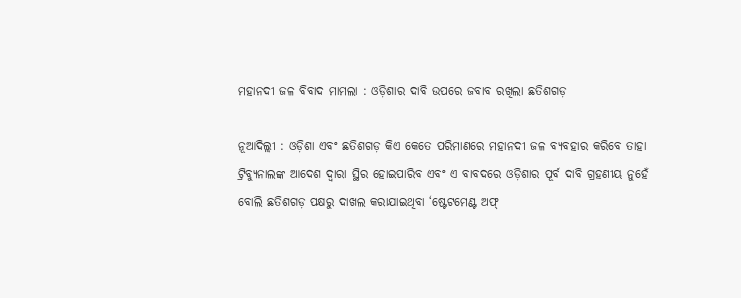ମହାନଦୀ ଜଳ ବିବାଦ ମାମଲା : ଓଡ଼ିଶାର ଦାବି ଉପରେ ଜବାବ ରଖିଲା ଛତିଶଗଡ଼

ନୂଆଦିଲ୍ଲୀ : ଓଡ଼ିଶା ଏବଂ ଛତିଶଗଡ଼ କିଏ କେତେ ପରିମାଣରେ ମହାନଦୀ ଜଳ ବ୍ୟବହାର କରିବେ ତାହା ଟ୍ରିବ୍ୟୁନାଲଙ୍କ ଆଦେଶ ଦ୍ବାରା ସ୍ଥିର ହୋଇପାରିବ ଏବଂ ଏ ବାବଦରେ ଓଡ଼ିଶାର ପୂର୍ବ ଦାବି ଗ୍ରହଣୀୟ ନୁହେଁ ବୋଲି ଛତିଶଗଡ଼ ପକ୍ଷରୁ ଦାଖଲ କରାଯାଇଥିବା ‘ଷ୍ଟେଟମେଣ୍ଟ ଅଫ୍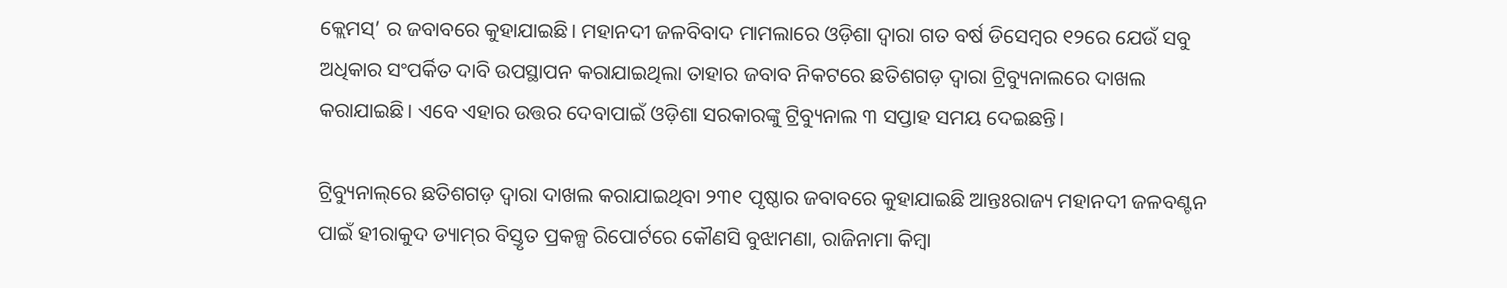କ୍ଲେମସ୍’ ର ଜବାବରେ କୁହାଯାଇଛି। ମହାନଦୀ ଜଳବିବାଦ ମାମଲାରେ ଓଡ଼ିଶା ଦ୍ବାରା ଗତ ବର୍ଷ ଡିସେମ୍ବର ୧୨ରେ ଯେଉଁ ସବୁ ଅଧିକାର ସଂପର୍କିତ ଦାବି ଉପସ୍ଥାପନ କରାଯାଇଥିଲା ତାହାର ଜବାବ ନିକଟରେ ଛତିଶଗଡ଼ ଦ୍ବାରା ଟ୍ରିବ୍ୟୁନାଲରେ ଦାଖଲ କରାଯାଇଛି। ଏବେ ଏହାର ଉତ୍ତର ଦେବାପାଇଁ ଓଡ଼ିଶା ସରକାରଙ୍କୁ ଟ୍ରିବ୍ୟୁନାଲ ୩ ସପ୍ତାହ ସମୟ ଦେଇଛନ୍ତି।

ଟ୍ରିବ୍ୟୁନାଲ୍‌ରେ ଛତିଶଗଡ଼ ଦ୍ବାରା ଦାଖଲ କରାଯାଇଥିବା ୨୩୧ ପୃଷ୍ଠାର ଜବାବରେ କୁହାଯାଇଛି ଆନ୍ତଃରାଜ୍ୟ ମହାନଦୀ ଜଳବଣ୍ଟନ ପାଇଁ ହୀରାକୁଦ ଡ୍ୟାମ୍‌ର ବିସ୍ତୃତ ପ୍ରକଳ୍ପ ରିପୋର୍ଟରେ କୌଣସି ବୁଝାମଣା, ରାଜିନାମା କିମ୍ବା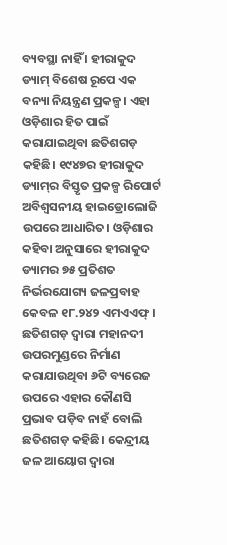ବ୍ୟବସ୍ଥା ନାହିଁ । ହୀରାକୁଦ ଡ୍ୟାମ୍‌ ବିଶେଷ ରୂପେ ଏକ ବନ୍ୟା ନିୟନ୍ତ୍ରଣ ପ୍ରକଳ୍ପ। ଏହା ଓଡ଼ିଶାର ହିତ ପାଇଁ କରାଯାଇଥିବା ଛତିଶଗଡ଼ କହିଛି। ୧୯୪୭ର ହୀରାକୁଦ ଡ୍ୟାମ୍‌ର ବିସ୍ତୃତ ପ୍ରକଳ୍ପ ରିପୋର୍ଟ ଅବିଶ୍ବସନୀୟ ହାଇଡ୍ରୋଲୋଜି ଉପରେ ଆଧାରିତ। ଓଡ଼ିଶାର କହିବା ଅନୁସାରେ ହୀରାକୁଦ ଡ୍ୟାମର ୭୫ ପ୍ରତିଶତ ନିର୍ଭରଯୋଗ୍ୟ ଜଳପ୍ରବାହ କେବଳ ୧୮.୨୪୨ ଏମଏଏଫ୍ । ଛତିଶଗଡ଼ ଦ୍ବାରା ମହାନଦୀ ଉପରମୁଣ୍ଡରେ ନିର୍ମାଣ କରାଯାଉଥିବା ୬ଟି ବ୍ୟରେଜ ଉପରେ ଏହାର କୌଣସି ପ୍ରଭାବ ପଡ଼ିବ ନାହଁ ବୋଲି ଛତିଶଗଡ଼ କହିଛି। କେନ୍ଦ୍ରୀୟ ଜଳ ଆୟୋଗ ଦ୍ବାରା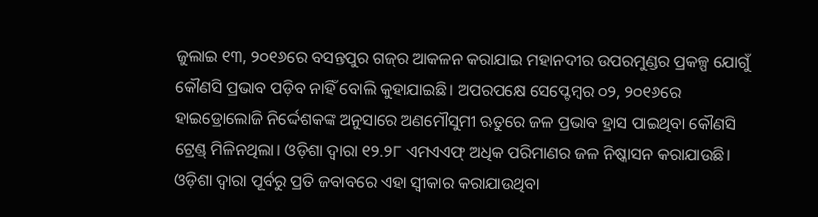ଜୁଲାଇ ୧୩, ୨୦୧୬ରେ ବସନ୍ତପୁର ଗଜ୍‌ର ଆକଳନ କରାଯାଇ ମହାନଦୀର ଉପରମୁଣ୍ଡର ପ୍ରକଳ୍ପ ଯୋଗୁଁ କୌଣସି ପ୍ରଭାବ ପଡ଼ିବ ନାହିଁ ବୋଲି କୁହାଯାଇଛି। ଅପରପକ୍ଷେ ସେପ୍ଟେମ୍ବର ୦୨, ୨୦୧୬ରେ ହାଇଡ୍ରୋଲୋଜି ନିର୍ଦ୍ଦେଶକଙ୍କ ଅନୁସାରେ ଅଣମୌସୁମୀ ଋତୁରେ ଜଳ ପ୍ରଭାବ ହ୍ରାସ ପାଇଥିବା କୌଣସି ଟ୍ରେଣ୍ଡ୍ ମିଳିନଥିଲା। ଓଡ଼ିଶା ଦ୍ବାରା ୧୨.୨୮ ଏମଏଏଫ୍ ଅଧିକ ପରିମାଣର ଜଳ ନିଷ୍କାସନ କରାଯାଉଛି। ଓଡ଼ିଶା ଦ୍ବାରା ପୂର୍ବରୁ ପ୍ରତି ଜବାବରେ ଏହା ସ୍ବୀକାର କରାଯାଉଥିବା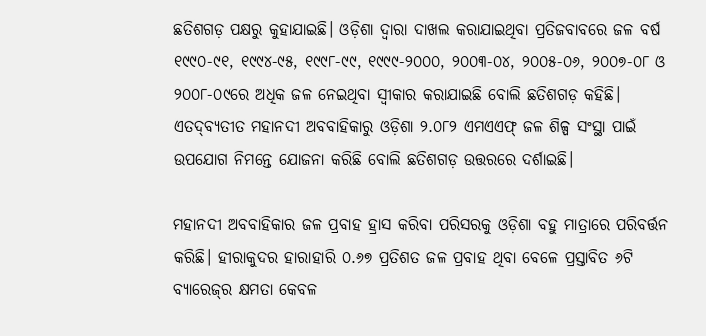ଛତିଶଗଡ଼ ପକ୍ଷରୁ କୁହାଯାଇଛି। ଓଡ଼ିଶା ଦ୍ବାରା ଦାଖଲ କରାଯାଇଥିବା ପ୍ରତିଜବାବରେ ଜଳ ବର୍ଷ ୧୯୯୦-୯୧, ୧୯୯୪-୯୫, ୧୯୯୮-୯୯, ୧୯୯୯-୨୦୦୦, ୨୦୦୩-୦୪, ୨୦୦୫-୦୬, ୨୦୦୭-୦୮ ଓ ୨୦୦୮-୦୯ରେ ଅଧିକ ଜଳ ନେଇଥିବା ସ୍ବୀକାର କରାଯାଇଛି ବୋଲି ଛତିଶଗଡ଼ କହିଛି। ଏତଦ୍‌ବ୍ୟତୀତ ମହାନଦୀ ଅବବାହିକାରୁ ଓଡ଼ିଶା ୨.୦୮୨ ଏମଏଏଫ୍ ଜଳ ଶିଳ୍ପ ସଂସ୍ଥା ପାଇଁ ଉପଯୋଗ ନିମନ୍ତେ ଯୋଜନା କରିଛି ବୋଲି ଛତିଶଗଡ଼ ଉତ୍ତରରେ ଦର୍ଶାଇଛି।

ମହାନଦୀ ଅବବାହିକାର ଜଳ ପ୍ରବାହ ହ୍ରାସ କରିବା ପରିସରକୁ ଓଡ଼ିଶା ବହୁ ମାତ୍ରାରେ ପରିବର୍ତ୍ତନ କରିଛି। ହୀରାକୁଦର ହାରାହାରି ୦.୬୭ ପ୍ରତିଶତ ଜଳ ପ୍ରବାହ ଥିବା ବେଳେ ପ୍ରସ୍ତାବିତ ୬ଟି ବ୍ୟାରେଜ୍‌ର କ୍ଷମତା କେବଳ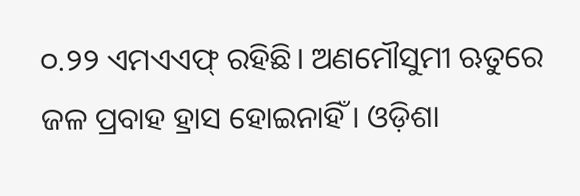୦.୨୨ ଏମଏଏଫ୍ ରହିଛି। ଅଣମୌସୁମୀ ଋତୁରେ ଜଳ ପ୍ରବାହ ହ୍ରାସ ହୋଇନାହିଁ । ଓଡ଼ିଶା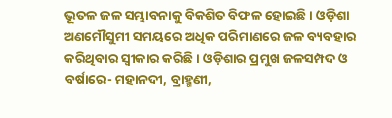ଭୂତଳ ଜଳ ସମ୍ଭାବନାକୁ ବିକଶିତ ବିଫଳ ହୋଇଛି। ଓଡ଼ିଶା ଅଣମୌସୁମୀ ସମୟରେ ଅଧିକ ପରିମାଣରେ ଜଳ ବ୍ୟବହାର କରିଥିବାର ସ୍ବୀକାର କରିଛି। ଓଡ଼ିଶାର ପ୍ରମୁଖ ଜଳସମ୍ପଦ ଓ ବର୍ଷାରେ- ମହାନଦୀ, ବ୍ରାହ୍ମଣୀ,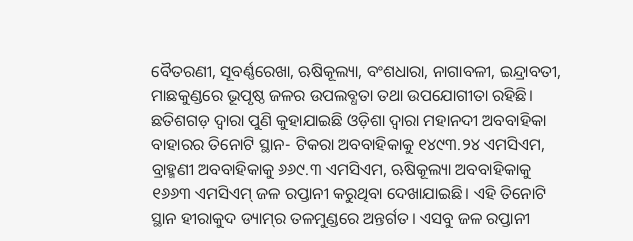ବୈତରଣୀ, ସୂବର୍ଣ୍ଣରେଖା, ଋଷିକୂଲ୍ୟା, ବଂଶଧାରା, ନାଗାବଳୀ, ଇନ୍ଦ୍ରାବତୀ, ମାଛକୁଣ୍ଡରେ ଭୂପୃଷ୍ଠ ଜଳର ଉପଲବ୍ଧତା ତଥା ଉପଯୋଗୀତା ରହିଛି। ଛତିଶଗଡ଼ ଦ୍ବାରା ପୁଣି କୁହାଯାଇଛି ଓଡ଼ିଶା ଦ୍ବାରା ମହାନଦୀ ଅବବାହିକା ବାହାରର ତିନୋଟି ସ୍ଥାନ- ଟିକରା ଅବବାହିକାକୁ ୧୪୯୩.୨୪ ଏମସିଏମ, ବ୍ରାହ୍ମଣୀ ଅବବାହିକାକୁ ୬୬୯.୩ ଏମସିଏମ, ଋଷିକୂଲ୍ୟା ଅବବାହିକାକୁ ୧୬୬୩ ଏମସିଏମ୍‌ ଜଳ ରପ୍ତାନୀ କରୁଥିବା ଦେଖାଯାଇଛି। ଏହି ତିନୋଟି ସ୍ଥାନ ହୀରାକୁଦ ଡ୍ୟାମ୍‌ର ତଳମୁଣ୍ଡରେ ଅନ୍ତର୍ଗତ। ଏସବୁ ଜଳ ରପ୍ତାନୀ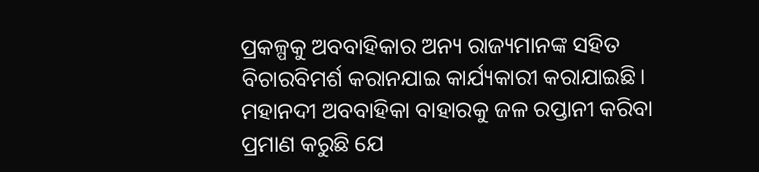ପ୍ରକଳ୍ପକୁ ଅବବାହିକାର ଅନ୍ୟ ରାଜ୍ୟମାନଙ୍କ ସହିତ ବିଚାରବିମର୍ଶ କରାନଯାଇ କାର୍ଯ୍ୟକାରୀ କରାଯାଇଛି। ମହାନଦୀ ଅବବାହିକା ବାହାରକୁ ଜଳ ରପ୍ତାନୀ କରିବା ପ୍ରମାଣ କରୁଛି ଯେ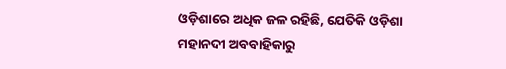ଓଡ଼ିଶାରେ ଅଧିକ ଜଳ ରହିଛି, ଯେତିକି ଓଡ଼ିଶା ମହାନଦୀ ଅବବାହିକାରୁ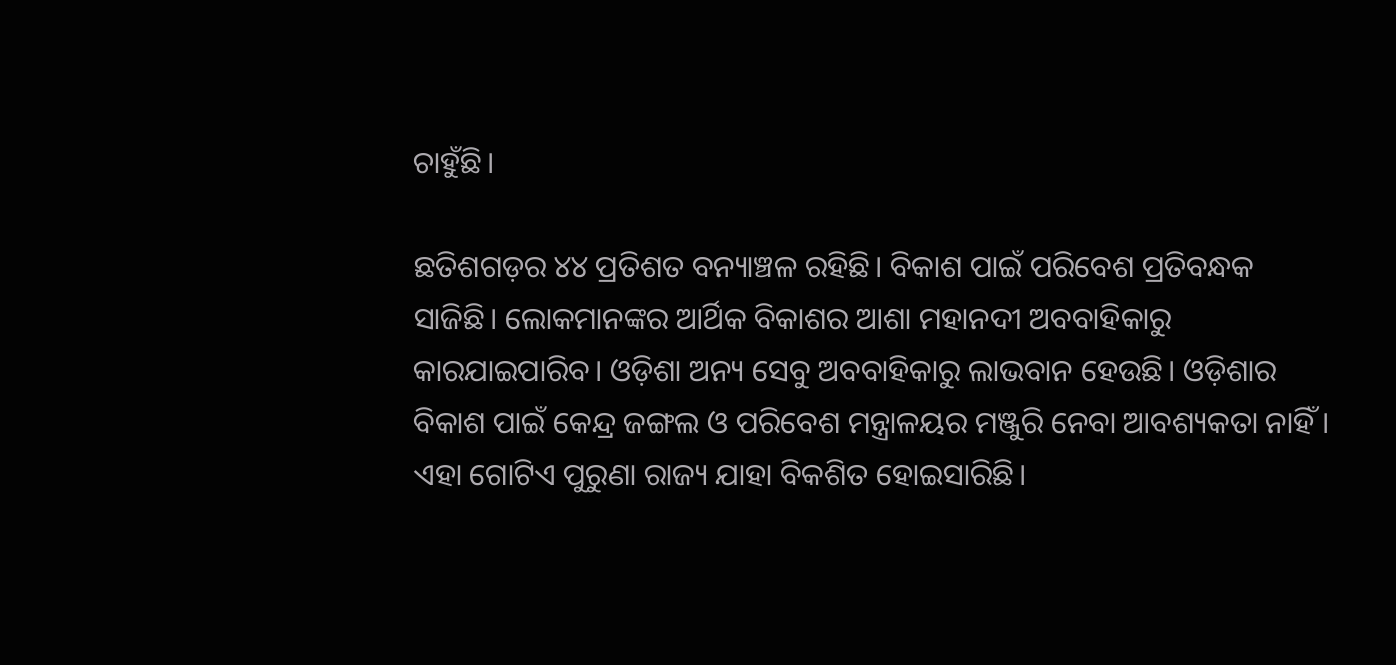ଚାହୁଁଛି।

ଛତିଶଗଡ଼ର ୪୪ ପ୍ରତିଶତ ବନ୍ୟାଞ୍ଚଳ ରହିଛି। ବିକାଶ ପାଇଁ ପରିବେଶ ପ୍ରତିବନ୍ଧକ ସାଜିଛି। ଲୋକମାନଙ୍କର ଆର୍ଥିକ ବିକାଶର ଆଶା ମହାନଦୀ ଅବବାହିକାରୁ କାରଯାଇପାରିବ। ଓଡ଼ିଶା ଅନ୍ୟ ସେବୁ ଅବବାହିକାରୁ ଲାଭବାନ ହେଉଛି। ଓଡ଼ିଶାର ବିକାଶ ପାଇଁ କେନ୍ଦ୍ର ଜଙ୍ଗଲ ଓ ପରିବେଶ ମନ୍ତ୍ରାଳୟର ମଞ୍ଜୁରି ନେବା ଆବଶ୍ୟକତା ନାହିଁ । ଏହା ଗୋଟିଏ ପୁରୁଣା ରାଜ୍ୟ ଯାହା ବିକଶିତ ହୋଇସାରିଛି।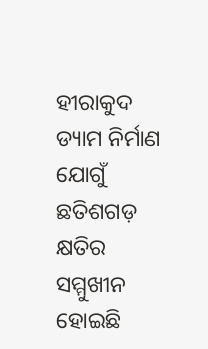ହୀରାକୁଦ ଡ୍ୟାମ ନିର୍ମାଣ ଯୋଗୁଁ ଛତିଶଗଡ଼ କ୍ଷତିର ସମ୍ମୁଖୀନ ହୋଇଛି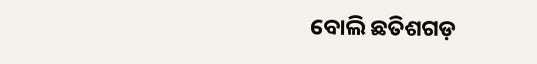ବୋଲି ଛତିଶଗଡ଼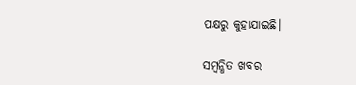ପକ୍ଷରୁ କୁହାଯାଇଛି।

ସମ୍ବନ୍ଧିତ ଖବର